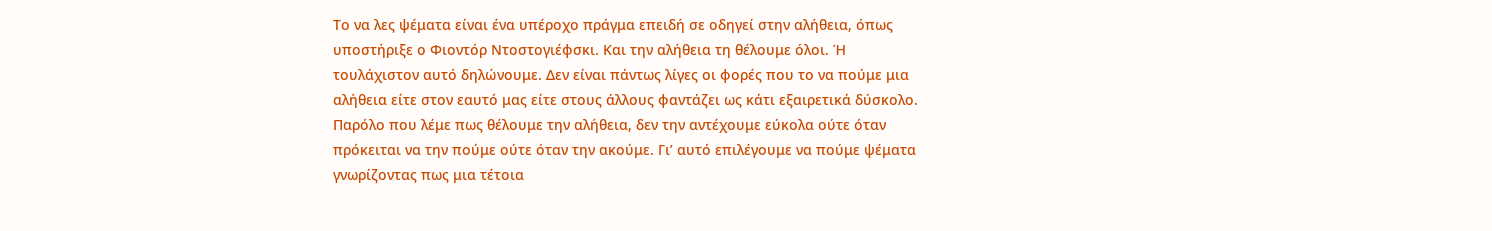Το να λες ψέματα είναι ένα υπέροχο πράγμα επειδή σε οδηγεί στην αλήθεια, όπως υποστήριξε ο Φιοντόρ Ντοστογιέφσκι. Και την αλήθεια τη θέλουμε όλοι. Ή τουλάχιστον αυτό δηλώνουμε. Δεν είναι πάντως λίγες οι φορές που το να πούμε μια αλήθεια είτε στον εαυτό μας είτε στους άλλους φαντάζει ως κάτι εξαιρετικά δύσκολο. Παρόλο που λέμε πως θέλουμε την αλήθεια, δεν την αντέχουμε εύκολα ούτε όταν πρόκειται να την πούμε ούτε όταν την ακούμε. Γι’ αυτό επιλέγουμε να πούμε ψέματα γνωρίζοντας πως μια τέτοια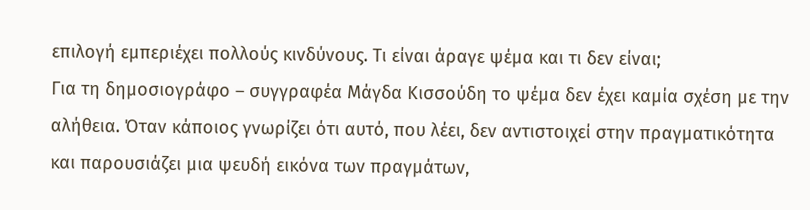επιλογή εμπεριέχει πολλούς κινδύνους. Τι είναι άραγε ψέμα και τι δεν είναι;
Για τη δημοσιογράφο – συγγραφέα Μάγδα Κισσούδη το ψέμα δεν έχει καμία σχέση με την αλήθεια. Όταν κάποιος γνωρίζει ότι αυτό, που λέει, δεν αντιστοιχεί στην πραγματικότητα και παρουσιάζει μια ψευδή εικόνα των πραγμάτων,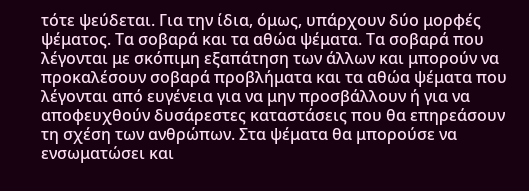τότε ψεύδεται. Για την ίδια, όμως, υπάρχουν δύο μορφές ψέματος. Τα σοβαρά και τα αθώα ψέματα. Τα σοβαρά που λέγονται με σκόπιμη εξαπάτηση των άλλων και μπορούν να προκαλέσουν σοβαρά προβλήματα και τα αθώα ψέματα που λέγονται από ευγένεια για να μην προσβάλλουν ή για να αποφευχθούν δυσάρεστες καταστάσεις που θα επηρεάσουν τη σχέση των ανθρώπων. Στα ψέματα θα μπορούσε να ενσωματώσει και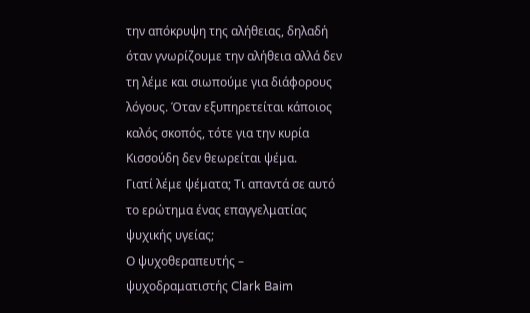την απόκρυψη της αλήθειας, δηλαδή όταν γνωρίζουμε την αλήθεια αλλά δεν τη λέμε και σιωπούμε για διάφορους λόγους. Όταν εξυπηρετείται κάποιος καλός σκοπός, τότε για την κυρία Κισσούδη δεν θεωρείται ψέμα.
Γιατί λέμε ψέματα; Τι απαντά σε αυτό το ερώτημα ένας επαγγελματίας ψυχικής υγείας;
Ο ψυχοθεραπευτής – ψυχοδραματιστής Clark Baim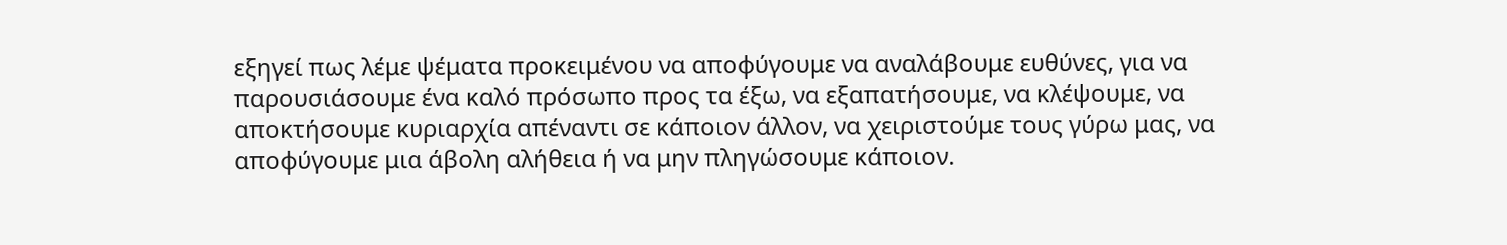εξηγεί πως λέμε ψέματα προκειμένου να αποφύγουμε να αναλάβουμε ευθύνες, για να παρουσιάσουμε ένα καλό πρόσωπο προς τα έξω, να εξαπατήσουμε, να κλέψουμε, να αποκτήσουμε κυριαρχία απέναντι σε κάποιον άλλον, να χειριστούμε τους γύρω μας, να αποφύγουμε μια άβολη αλήθεια ή να μην πληγώσουμε κάποιον.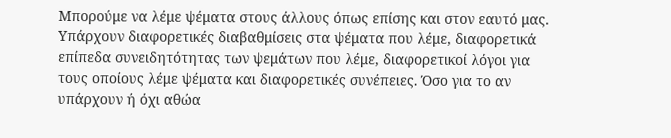Μπορούμε να λέμε ψέματα στους άλλους όπως επίσης και στον εαυτό μας. Υπάρχουν διαφορετικές διαβαθμίσεις στα ψέματα που λέμε, διαφορετικά επίπεδα συνειδητότητας των ψεμάτων που λέμε, διαφορετικοί λόγοι για τους οποίους λέμε ψέματα και διαφορετικές συνέπειες. Όσο για το αν υπάρχουν ή όχι αθώα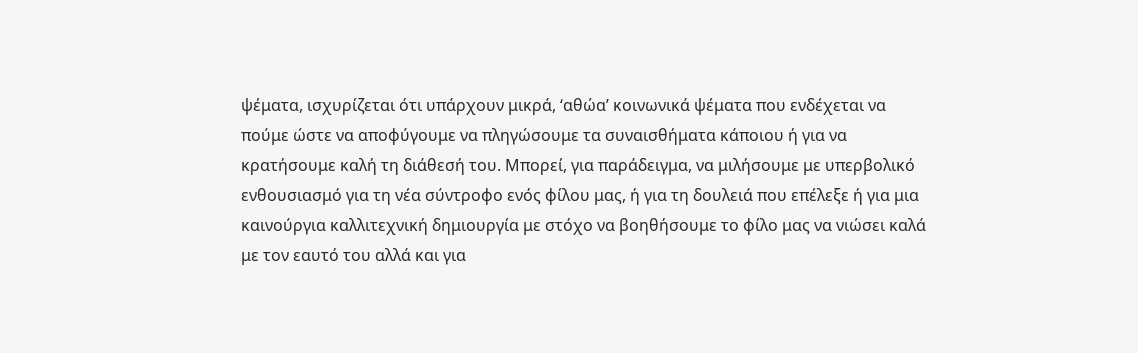ψέματα, ισχυρίζεται ότι υπάρχουν μικρά, ‘αθώα’ κοινωνικά ψέματα που ενδέχεται να πούμε ώστε να αποφύγουμε να πληγώσουμε τα συναισθήματα κάποιου ή για να κρατήσουμε καλή τη διάθεσή του. Μπορεί, για παράδειγμα, να μιλήσουμε με υπερβολικό ενθουσιασμό για τη νέα σύντροφο ενός φίλου μας, ή για τη δουλειά που επέλεξε ή για μια καινούργια καλλιτεχνική δημιουργία με στόχο να βοηθήσουμε το φίλο μας να νιώσει καλά με τον εαυτό του αλλά και για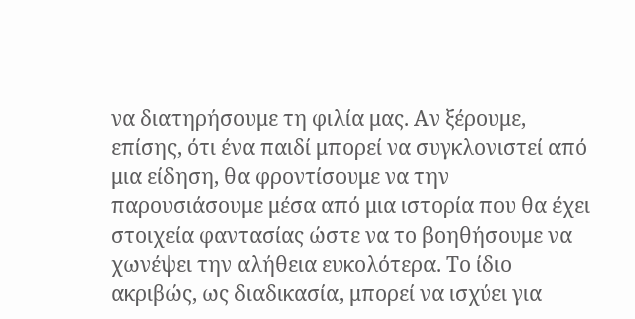να διατηρήσουμε τη φιλία μας. Αν ξέρουμε, επίσης, ότι ένα παιδί μπορεί να συγκλονιστεί από μια είδηση, θα φροντίσουμε να την παρουσιάσουμε μέσα από μια ιστορία που θα έχει στοιχεία φαντασίας ώστε να το βοηθήσουμε να χωνέψει την αλήθεια ευκολότερα. Το ίδιο ακριβώς, ως διαδικασία, μπορεί να ισχύει για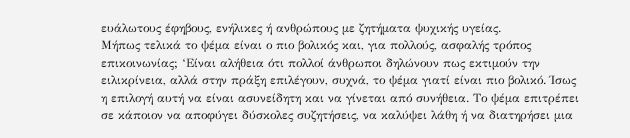ευάλωτους έφηβους, ενήλικες ή ανθρώπους με ζητήματα ψυχικής υγείας.
Μήπως τελικά το ψέμα είναι ο πιο βολικός και, για πολλούς, ασφαλής τρόπος επικοινωνίας; ‘Είναι αλήθεια ότι πολλοί άνθρωποι δηλώνουν πως εκτιμούν την ειλικρίνεια, αλλά στην πράξη επιλέγουν, συχνά, το ψέμα γιατί είναι πιο βολικό. Ίσως η επιλογή αυτή να είναι ασυνείδητη και να γίνεται από συνήθεια. Το ψέμα επιτρέπει σε κάποιον να αποφύγει δύσκολες συζητήσεις, να καλύψει λάθη ή να διατηρήσει μια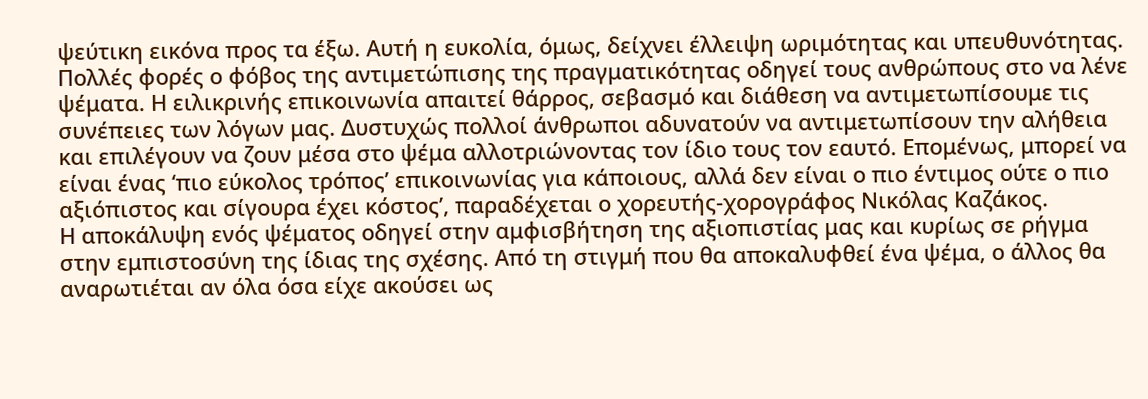ψεύτικη εικόνα προς τα έξω. Αυτή η ευκολία, όμως, δείχνει έλλειψη ωριμότητας και υπευθυνότητας. Πολλές φορές ο φόβος της αντιμετώπισης της πραγματικότητας οδηγεί τους ανθρώπους στο να λένε ψέματα. Η ειλικρινής επικοινωνία απαιτεί θάρρος, σεβασμό και διάθεση να αντιμετωπίσουμε τις συνέπειες των λόγων μας. Δυστυχώς πολλοί άνθρωποι αδυνατούν να αντιμετωπίσουν την αλήθεια και επιλέγουν να ζουν μέσα στο ψέμα αλλοτριώνοντας τον ίδιο τους τον εαυτό. Επομένως, μπορεί να είναι ένας ‘πιο εύκολος τρόπος’ επικοινωνίας για κάποιους, αλλά δεν είναι ο πιο έντιμος ούτε ο πιο αξιόπιστος και σίγουρα έχει κόστος’, παραδέχεται ο χορευτής-χορογράφος Νικόλας Καζάκος.
Η αποκάλυψη ενός ψέματος οδηγεί στην αμφισβήτηση της αξιοπιστίας μας και κυρίως σε ρήγμα στην εμπιστοσύνη της ίδιας της σχέσης. Από τη στιγμή που θα αποκαλυφθεί ένα ψέμα, ο άλλος θα αναρωτιέται αν όλα όσα είχε ακούσει ως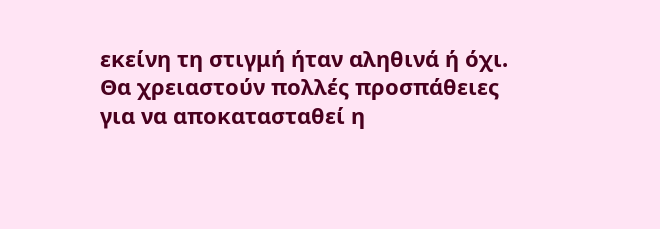εκείνη τη στιγμή ήταν αληθινά ή όχι. Θα χρειαστούν πολλές προσπάθειες για να αποκατασταθεί η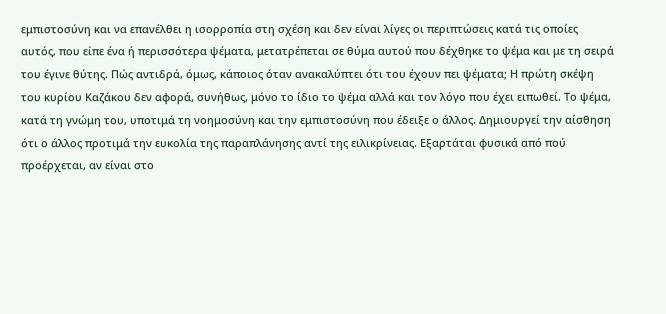εμπιστοσύνη και να επανέλθει η ισορροπία στη σχέση και δεν είναι λίγες οι περιπτώσεις κατά τις οποίες αυτός, που είπε ένα ή περισσότερα ψέματα, μετατρέπεται σε θύμα αυτού που δέχθηκε το ψέμα και με τη σειρά του έγινε θύτης. Πώς αντιδρά, όμως, κάποιος όταν ανακαλύπτει ότι του έχουν πει ψέματα; Η πρώτη σκέψη του κυρίου Καζάκου δεν αφορά, συνήθως, μόνο το ίδιο το ψέμα αλλά και τον λόγο που έχει ειπωθεί. Το ψέμα, κατά τη γνώμη του, υποτιμά τη νοημοσύνη και την εμπιστοσύνη που έδειξε ο άλλος. Δημιουργεί την αίσθηση ότι ο άλλος προτιμά την ευκολία της παραπλάνησης αντί της ειλικρίνειας. Εξαρτάται φυσικά από πού προέρχεται, αν είναι στο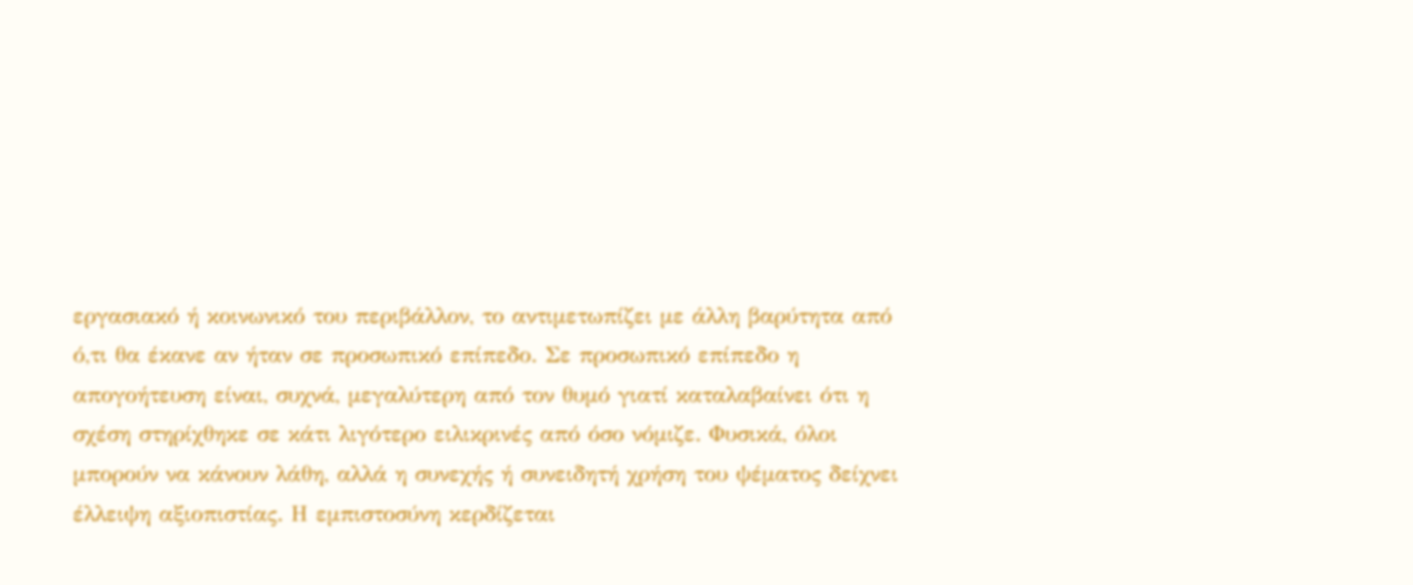εργασιακό ή κοινωνικό του περιβάλλον, το αντιμετωπίζει με άλλη βαρύτητα από ό,τι θα έκανε αν ήταν σε προσωπικό επίπεδο. Σε προσωπικό επίπεδο η απογοήτευση είναι, συχνά, μεγαλύτερη από τον θυμό γιατί καταλαβαίνει ότι η σχέση στηρίχθηκε σε κάτι λιγότερο ειλικρινές από όσο νόμιζε. Φυσικά, όλοι μπορούν να κάνουν λάθη, αλλά η συνεχής ή συνειδητή χρήση του ψέματος δείχνει έλλειψη αξιοπιστίας. Η εμπιστοσύνη κερδίζεται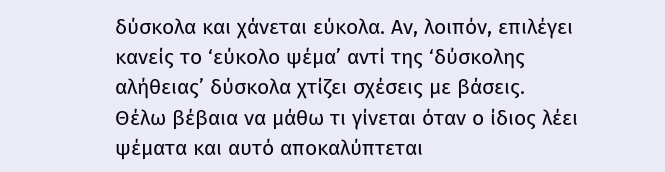δύσκολα και χάνεται εύκολα. Αν, λοιπόν, επιλέγει κανείς το ‘εύκολο ψέμα’ αντί της ‘δύσκολης αλήθειας’ δύσκολα χτίζει σχέσεις με βάσεις.
Θέλω βέβαια να μάθω τι γίνεται όταν ο ίδιος λέει ψέματα και αυτό αποκαλύπτεται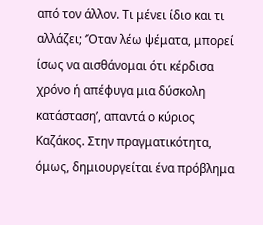από τον άλλον. Τι μένει ίδιο και τι αλλάζει; ‘Όταν λέω ψέματα, μπορεί ίσως να αισθάνομαι ότι κέρδισα χρόνο ή απέφυγα μια δύσκολη κατάσταση’, απαντά ο κύριος Καζάκος. Στην πραγματικότητα, όμως, δημιουργείται ένα πρόβλημα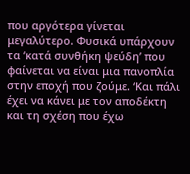που αργότερα γίνεται μεγαλύτερο. Φυσικά υπάρχουν τα ‘κατά συνθήκη ψεύδη’ που φαίνεται να είναι μια πανοπλία στην εποχή που ζούμε. ‘Και πάλι έχει να κάνει με τον αποδέκτη και τη σχέση που έχω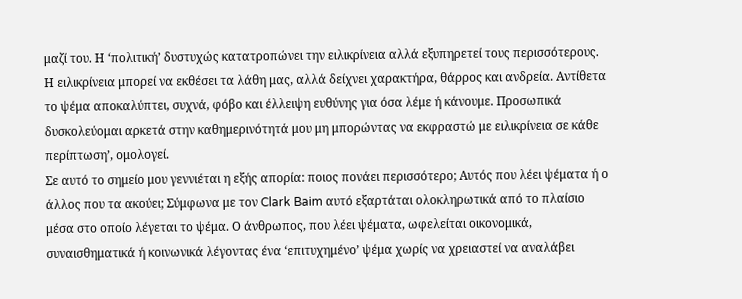μαζί του. Η ‘πολιτική’ δυστυχώς κατατροπώνει την ειλικρίνεια αλλά εξυπηρετεί τους περισσότερους. Η ειλικρίνεια μπορεί να εκθέσει τα λάθη μας, αλλά δείχνει χαρακτήρα, θάρρος και ανδρεία. Αντίθετα το ψέμα αποκαλύπτει, συχνά, φόβο και έλλειψη ευθύνης για όσα λέμε ή κάνουμε. Προσωπικά δυσκολεύομαι αρκετά στην καθημερινότητά μου μη μπορώντας να εκφραστώ με ειλικρίνεια σε κάθε περίπτωση’, ομολογεί.
Σε αυτό το σημείο μου γεννιέται η εξής απορία: ποιος πονάει περισσότερο; Αυτός που λέει ψέματα ή ο άλλος που τα ακούει; Σύμφωνα με τον Clark Baim αυτό εξαρτάται ολοκληρωτικά από το πλαίσιο μέσα στο οποίο λέγεται το ψέμα. Ο άνθρωπος, που λέει ψέματα, ωφελείται οικονομικά, συναισθηματικά ή κοινωνικά λέγοντας ένα ‘επιτυχημένο’ ψέμα χωρίς να χρειαστεί να αναλάβει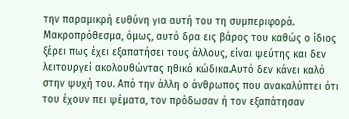την παραμικρή ευθύνη για αυτή του τη συμπεριφορά. Μακροπρόθεσμα, όμως, αυτό δρα εις βάρος του καθώς ο ίδιος ξέρει πως έχει εξαπατήσει τους άλλους, είναι ψεύτης και δεν λειτουργεί ακολουθώντας ηθικό κώδικα.Αυτό δεν κάνει καλό στην ψυχή του. Από την άλλη ο άνθρωπος που ανακαλύπτει ότι του έχουν πει ψέματα, τον πρόδωσαν ή τον εξαπάτησαν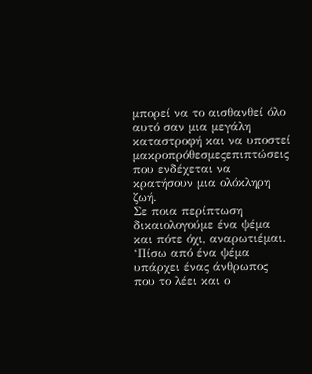μπορεί να το αισθανθεί όλο αυτό σαν μια μεγάλη καταστροφή και να υποστεί μακροπρόθεσμεςεπιπτώσεις που ενδέχεται να κρατήσουν μια ολόκληρη ζωή.
Σε ποια περίπτωση δικαιολογούμε ένα ψέμα και πότε όχι, αναρωτιέμαι. ‘Πίσω από ένα ψέμα υπάρχει ένας άνθρωπος που το λέει και ο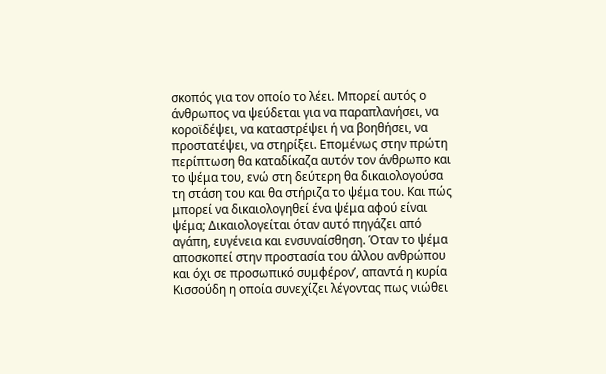σκοπός για τον οποίο το λέει. Μπορεί αυτός ο άνθρωπος να ψεύδεται για να παραπλανήσει, να κοροϊδέψει, να καταστρέψει ή να βοηθήσει, να προστατέψει, να στηρίξει. Επομένως στην πρώτη περίπτωση θα καταδίκαζα αυτόν τον άνθρωπο και το ψέμα του, ενώ στη δεύτερη θα δικαιολογούσα τη στάση του και θα στήριζα το ψέμα του. Και πώς μπορεί να δικαιολογηθεί ένα ψέμα αφού είναι ψέμα; Δικαιολογείται όταν αυτό πηγάζει από αγάπη, ευγένεια και ενσυναίσθηση. Όταν το ψέμα αποσκοπεί στην προστασία του άλλου ανθρώπου και όχι σε προσωπικό συμφέρον’, απαντά η κυρία Κισσούδη η οποία συνεχίζει λέγοντας πως νιώθει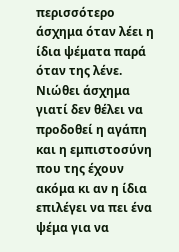περισσότερο άσχημα όταν λέει η ίδια ψέματα παρά όταν της λένε. Νιώθει άσχημα γιατί δεν θέλει να προδοθεί η αγάπη και η εμπιστοσύνη που της έχουν ακόμα κι αν η ίδια επιλέγει να πει ένα ψέμα για να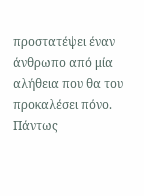προστατέψει έναν άνθρωπο από μία αλήθεια που θα του προκαλέσει πόνο. Πάντως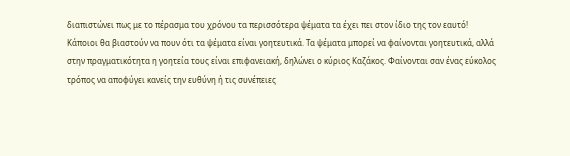διαπιστώνει πως με το πέρασμα του χρόνου τα περισσότερα ψέματα τα έχει πει στον ίδιο της τον εαυτό!
Κάποιοι θα βιαστούν να πουν ότι τα ψέματα είναι γοητευτικά. Τα ψέματα μπορεί να φαίνονται γοητευτικά, αλλά στην πραγματικότητα η γοητεία τους είναι επιφανειακή, δηλώνει ο κύριος Καζάκος. Φαίνονται σαν ένας εύκολος τρόπος να αποφύγει κανείς την ευθύνη ή τις συνέπειες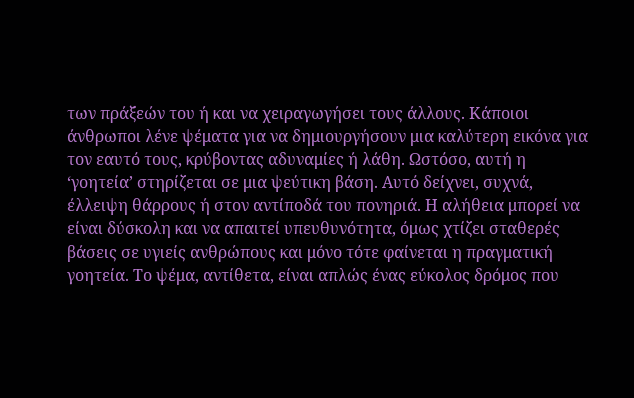των πράξεών του ή και να χειραγωγήσει τους άλλους. Κάποιοι άνθρωποι λένε ψέματα για να δημιουργήσουν μια καλύτερη εικόνα για τον εαυτό τους, κρύβοντας αδυναμίες ή λάθη. Ωστόσο, αυτή η ‘γοητεία’ στηρίζεται σε μια ψεύτικη βάση. Αυτό δείχνει, συχνά, έλλειψη θάρρους ή στον αντίποδά του πονηριά. Η αλήθεια μπορεί να είναι δύσκολη και να απαιτεί υπευθυνότητα, όμως χτίζει σταθερές βάσεις σε υγιείς ανθρώπους και μόνο τότε φαίνεται η πραγματική γοητεία. Το ψέμα, αντίθετα, είναι απλώς ένας εύκολος δρόμος που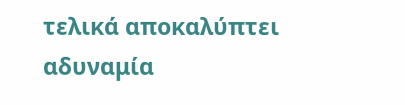τελικά αποκαλύπτει αδυναμία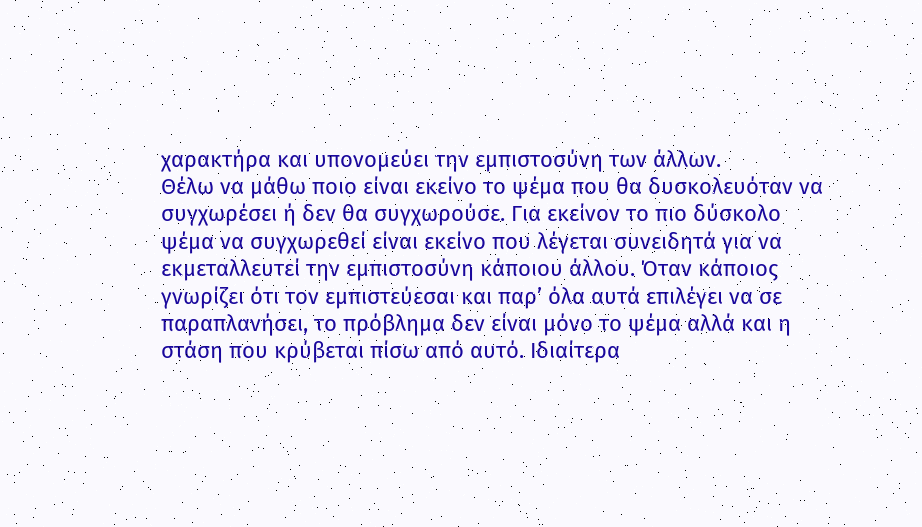χαρακτήρα και υπονομεύει την εμπιστοσύνη των άλλων.
Θέλω να μάθω ποιο είναι εκείνο το ψέμα που θα δυσκολευόταν να συγχωρέσει ή δεν θα συγχωρούσε. Για εκείνον το πιο δύσκολο ψέμα να συγχωρεθεί είναι εκείνο που λέγεται συνειδητά για να εκμεταλλευτεί την εμπιστοσύνη κάποιου άλλου. Όταν κάποιος γνωρίζει ότι τον εμπιστεύεσαι και παρ’ όλα αυτά επιλέγει να σε παραπλανήσει, το πρόβλημα δεν είναι μόνο το ψέμα αλλά και η στάση που κρύβεται πίσω από αυτό. Ιδιαίτερα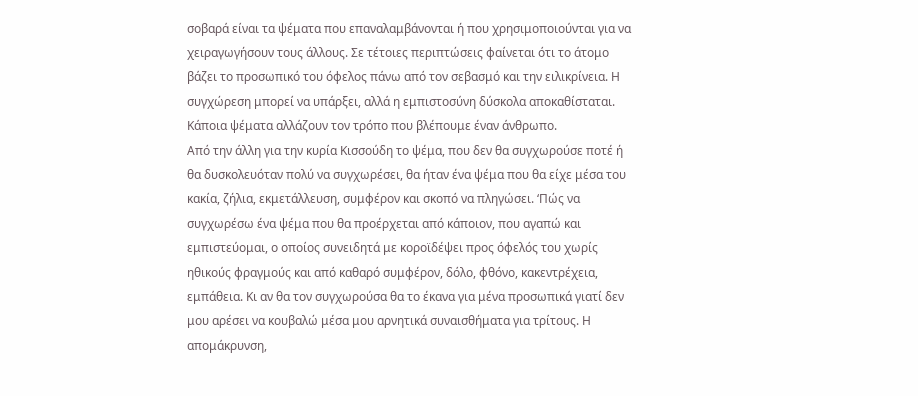σοβαρά είναι τα ψέματα που επαναλαμβάνονται ή που χρησιμοποιούνται για να χειραγωγήσουν τους άλλους. Σε τέτοιες περιπτώσεις φαίνεται ότι το άτομο βάζει το προσωπικό του όφελος πάνω από τον σεβασμό και την ειλικρίνεια. Η συγχώρεση μπορεί να υπάρξει, αλλά η εμπιστοσύνη δύσκολα αποκαθίσταται. Κάποια ψέματα αλλάζουν τον τρόπο που βλέπουμε έναν άνθρωπο.
Από την άλλη για την κυρία Κισσούδη το ψέμα, που δεν θα συγχωρούσε ποτέ ή θα δυσκολευόταν πολύ να συγχωρέσει, θα ήταν ένα ψέμα που θα είχε μέσα του κακία, ζήλια, εκμετάλλευση, συμφέρον και σκοπό να πληγώσει. ‘Πώς να συγχωρέσω ένα ψέμα που θα προέρχεται από κάποιον, που αγαπώ και εμπιστεύομαι, ο οποίος συνειδητά με κοροϊδέψει προς όφελός του χωρίς ηθικούς φραγμούς και από καθαρό συμφέρον, δόλο, φθόνο, κακεντρέχεια, εμπάθεια. Κι αν θα τον συγχωρούσα θα το έκανα για μένα προσωπικά γιατί δεν μου αρέσει να κουβαλώ μέσα μου αρνητικά συναισθήματα για τρίτους. Η απομάκρυνση,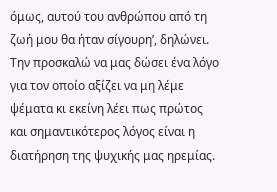όμως, αυτού του ανθρώπου από τη ζωή μου θα ήταν σίγουρη’, δηλώνει.
Την προσκαλώ να μας δώσει ένα λόγο για τον οποίο αξίζει να μη λέμε ψέματα κι εκείνη λέει πως πρώτος και σημαντικότερος λόγος είναι η διατήρηση της ψυχικής μας ηρεμίας.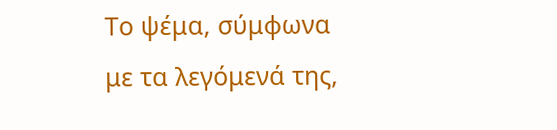Το ψέμα, σύμφωνα με τα λεγόμενά της,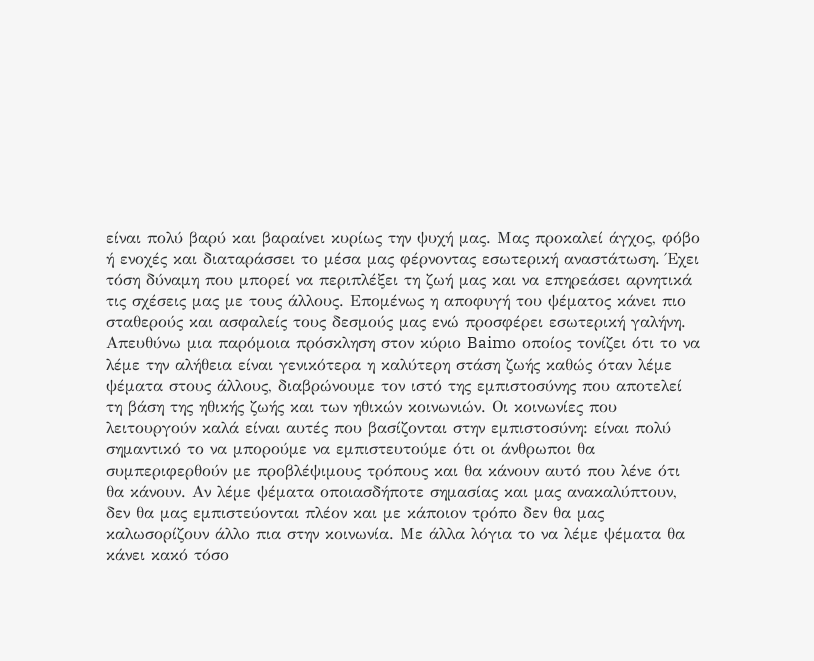είναι πολύ βαρύ και βαραίνει κυρίως την ψυχή μας. Μας προκαλεί άγχος, φόβο ή ενοχές και διαταράσσει το μέσα μας φέρνοντας εσωτερική αναστάτωση. Έχει τόση δύναμη που μπορεί να περιπλέξει τη ζωή μας και να επηρεάσει αρνητικά τις σχέσεις μας με τους άλλους. Επομένως η αποφυγή του ψέματος κάνει πιο σταθερούς και ασφαλείς τους δεσμούς μας ενώ προσφέρει εσωτερική γαλήνη. Απευθύνω μια παρόμοια πρόσκληση στον κύριο Baimο οποίος τονίζει ότι το να λέμε την αλήθεια είναι γενικότερα η καλύτερη στάση ζωής καθώς όταν λέμε ψέματα στους άλλους, διαβρώνουμε τον ιστό της εμπιστοσύνης που αποτελεί τη βάση της ηθικής ζωής και των ηθικών κοινωνιών. Οι κοινωνίες που λειτουργούν καλά είναι αυτές που βασίζονται στην εμπιστοσύνη: είναι πολύ σημαντικό το να μπορούμε να εμπιστευτούμε ότι οι άνθρωποι θα συμπεριφερθούν με προβλέψιμους τρόπους και θα κάνουν αυτό που λένε ότι θα κάνουν. Αν λέμε ψέματα οποιασδήποτε σημασίας και μας ανακαλύπτουν, δεν θα μας εμπιστεύονται πλέον και με κάποιον τρόπο δεν θα μας καλωσορίζουν άλλο πια στην κοινωνία. Με άλλα λόγια το να λέμε ψέματα θα κάνει κακό τόσο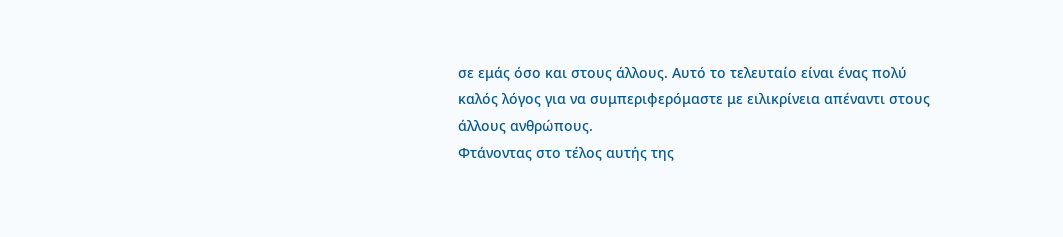σε εμάς όσο και στους άλλους. Αυτό το τελευταίο είναι ένας πολύ καλός λόγος για να συμπεριφερόμαστε με ειλικρίνεια απέναντι στους άλλους ανθρώπους.
Φτάνοντας στο τέλος αυτής της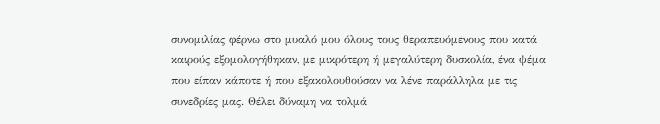συνομιλίας φέρνω στο μυαλό μου όλους τους θεραπευόμενους που κατά καιρούς εξομολογήθηκαν, με μικρότερη ή μεγαλύτερη δυσκολία, ένα ψέμα που είπαν κάποτε ή που εξακολουθούσαν να λένε παράλληλα με τις συνεδρίες μας. Θέλει δύναμη να τολμά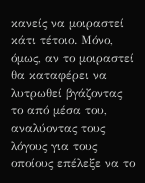κανείς να μοιραστεί κάτι τέτοιο. Μόνο, όμως, αν το μοιραστεί θα καταφέρει να λυτρωθεί βγάζοντας το από μέσα του, αναλύοντας τους λόγους για τους οποίους επέλεξε να το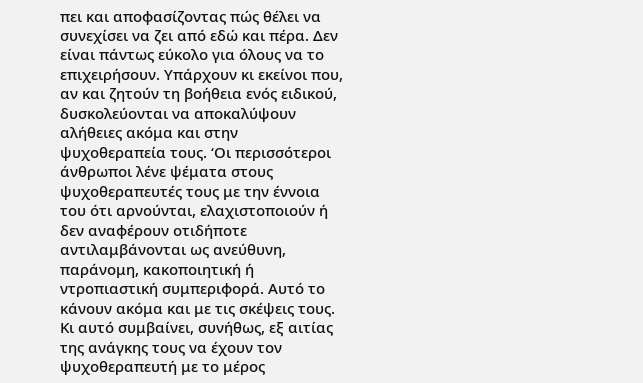πει και αποφασίζοντας πώς θέλει να συνεχίσει να ζει από εδώ και πέρα. Δεν είναι πάντως εύκολο για όλους να το επιχειρήσουν. Υπάρχουν κι εκείνοι που, αν και ζητούν τη βοήθεια ενός ειδικού, δυσκολεύονται να αποκαλύψουν αλήθειες ακόμα και στην ψυχοθεραπεία τους. ‘Οι περισσότεροι άνθρωποι λένε ψέματα στους ψυχοθεραπευτές τους με την έννοια του ότι αρνούνται, ελαχιστοποιούν ή δεν αναφέρουν οτιδήποτε αντιλαμβάνονται ως ανεύθυνη, παράνομη, κακοποιητική ή ντροπιαστική συμπεριφορά. Αυτό το κάνουν ακόμα και με τις σκέψεις τους. Κι αυτό συμβαίνει, συνήθως, εξ αιτίας της ανάγκης τους να έχουν τον ψυχοθεραπευτή με το μέρος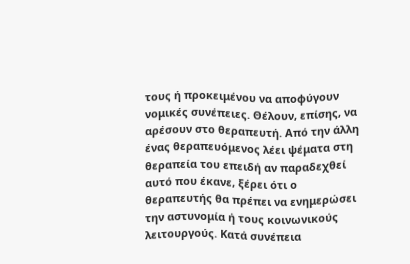τους ή προκειμένου να αποφύγουν νομικές συνέπειες. Θέλουν, επίσης, να αρέσουν στο θεραπευτή. Από την άλλη ένας θεραπευόμενος λέει ψέματα στη θεραπεία του επειδή αν παραδεχθεί αυτό που έκανε, ξέρει ότι ο θεραπευτής θα πρέπει να ενημερώσει την αστυνομία ή τους κοινωνικούς λειτουργούς. Κατά συνέπεια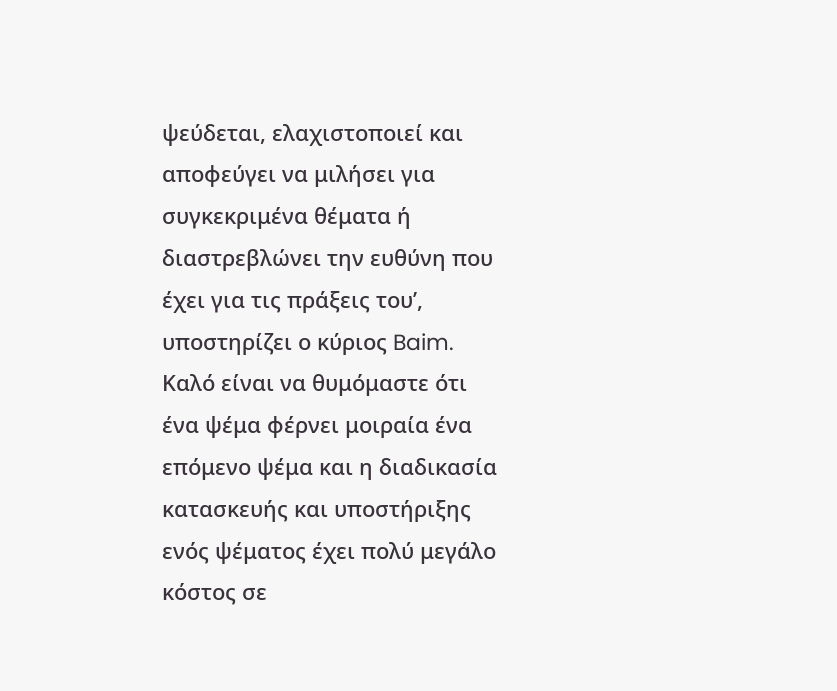ψεύδεται, ελαχιστοποιεί και αποφεύγει να μιλήσει για συγκεκριμένα θέματα ή διαστρεβλώνει την ευθύνη που έχει για τις πράξεις του’, υποστηρίζει ο κύριος Baim.
Καλό είναι να θυμόμαστε ότι ένα ψέμα φέρνει μοιραία ένα επόμενο ψέμα και η διαδικασία κατασκευής και υποστήριξης ενός ψέματος έχει πολύ μεγάλο κόστος σε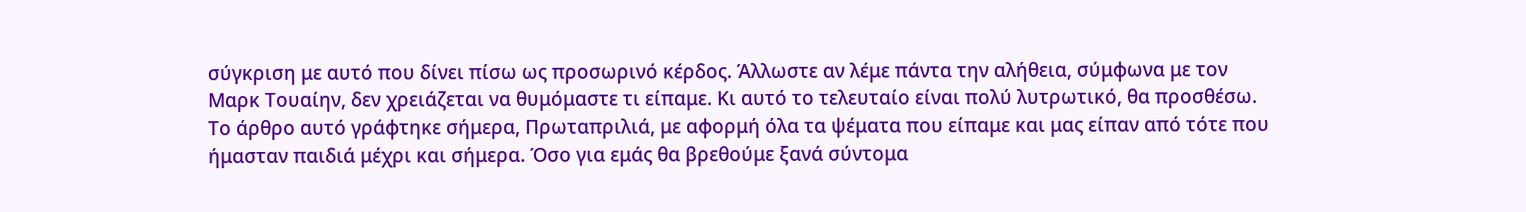σύγκριση με αυτό που δίνει πίσω ως προσωρινό κέρδος. Άλλωστε αν λέμε πάντα την αλήθεια, σύμφωνα με τον Μαρκ Τουαίην, δεν χρειάζεται να θυμόμαστε τι είπαμε. Κι αυτό το τελευταίο είναι πολύ λυτρωτικό, θα προσθέσω.
Το άρθρο αυτό γράφτηκε σήμερα, Πρωταπριλιά, με αφορμή όλα τα ψέματα που είπαμε και μας είπαν από τότε που ήμασταν παιδιά μέχρι και σήμερα. Όσο για εμάς θα βρεθούμε ξανά σύντομα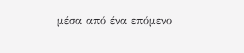μέσα από ένα επόμενο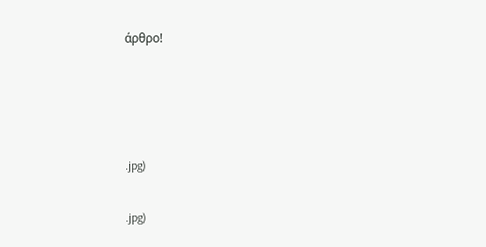άρθρο!




.jpg)

.jpg)